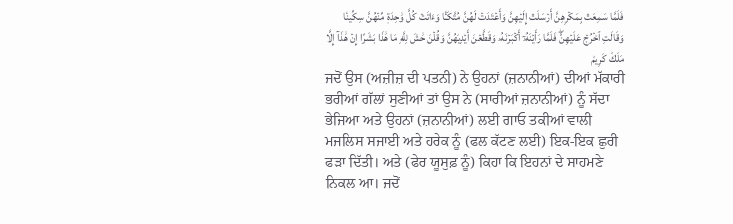فَلَمَّا سَمِعَتۡ بِمَكۡرِهِنَّ أَرۡسَلَتۡ إِلَيۡهِنَّ وَأَعۡتَدَتۡ لَهُنَّ مُتَّكَـٔٗا وَءَاتَتۡ كُلَّ وَٰحِدَةٖ مِّنۡهُنَّ سِكِّينٗا وَقَالَتِ ٱخۡرُجۡ عَلَيۡهِنَّۖ فَلَمَّا رَأَيۡنَهُۥٓ أَكۡبَرۡنَهُۥ وَقَطَّعۡنَ أَيۡدِيَهُنَّ وَقُلۡنَ حَٰشَ لِلَّهِ مَا هَٰذَا بَشَرًا إِنۡ هَٰذَآ إِلَّا مَلَكٞ كَرِيمٞ
ਜਦੋਂ ਉਸ (ਅਜ਼ੀਜ਼ ਦੀ ਪਤਨੀ) ਨੇ ਉਹਨਾਂ (ਜ਼ਨਾਨੀਆਂ) ਦੀਆਂ ਮੱਕਾਰੀ ਭਰੀਆਂ ਗੱਲਾਂ ਸੁਣੀਆਂ ਤਾਂ ਉਸ ਨੇ (ਸਾਰੀਆਂ ਜ਼ਨਾਨੀਆਂ) ਨੂੰ ਸੱਦਾ ਭੇਜਿਆ ਅਤੇ ਉਹਨਾਂ (ਜ਼ਨਾਨੀਆਂ) ਲਈ ਗਾਓ ਤਕੀਆਂ ਵਾਲੀ ਮਜਲਿਸ ਸਜਾਈ ਅਤੇ ਹਰੇਕ ਨੂੰ (ਫਲ ਕੱਟਣ ਲਈ) ਇਕ-ਇਕ ਛੁਰੀ ਫੜਾ ਦਿੱਤੀ। ਅਤੇ (ਫੇਰ ਯੂਸੁਫ਼ ਨੂੰ) ਕਿਹਾ ਕਿ ਇਹਨਾਂ ਦੇ ਸਾਹਮਣੇ ਨਿਕਲ ਆ। ਜਦੋਂ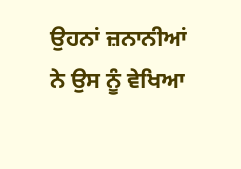ਉਹਨਾਂ ਜ਼ਨਾਨੀਆਂ ਨੇ ਉਸ ਨੂੰ ਵੇਖਿਆ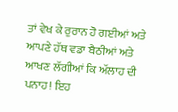ਤਾਂ ਵੇਖ ਕੇ ਰੁਰਾਨ ਹੋ ਗਈਆਂ ਅਤੇ ਆਪਣੇ ਹੱਥ ਵਡਾ ਬੈਠੀਆਂ ਅਤੇ ਆਖਣ ਲੱਗੀਆਂ ਕਿ ਅੱਲਾਹ ਦੀ ਪਨਾਹ! ਇਹ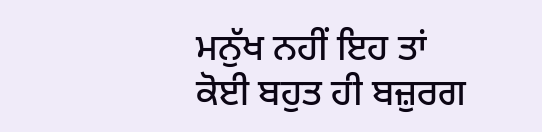ਮਨੁੱਖ ਨਹੀਂ ਇਹ ਤਾਂ ਕੋਈ ਬਹੁਤ ਹੀ ਬਜ਼ੁਰਗ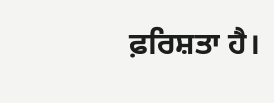ਫ਼ਰਿਸ਼ਤਾ ਹੈ।